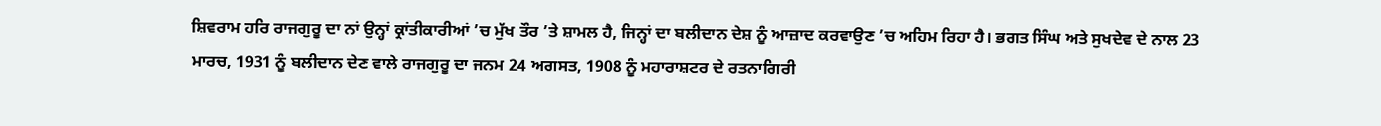ਸ਼ਿਵਰਾਮ ਹਰਿ ਰਾਜਗੁਰੂ ਦਾ ਨਾਂ ਉਨ੍ਹਾਂ ਕ੍ਰਾਂਤੀਕਾਰੀਆਂ ’ਚ ਮੁੱਖ ਤੌਰ ’ਤੇ ਸ਼ਾਮਲ ਹੈ, ਜਿਨ੍ਹਾਂ ਦਾ ਬਲੀਦਾਨ ਦੇਸ਼ ਨੂੰ ਆਜ਼ਾਦ ਕਰਵਾਉਣ ’ਚ ਅਹਿਮ ਰਿਹਾ ਹੈ। ਭਗਤ ਸਿੰਘ ਅਤੇ ਸੁਖਦੇਵ ਦੇ ਨਾਲ 23 ਮਾਰਚ, 1931 ਨੂੰ ਬਲੀਦਾਨ ਦੇਣ ਵਾਲੇ ਰਾਜਗੁਰੂ ਦਾ ਜਨਮ 24 ਅਗਸਤ, 1908 ਨੂੰ ਮਹਾਰਾਸ਼ਟਰ ਦੇ ਰਤਨਾਗਿਰੀ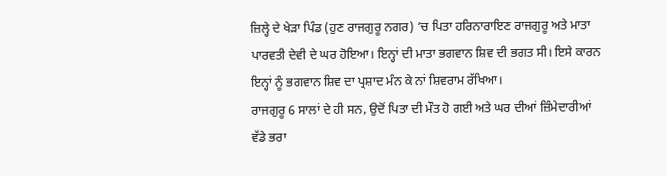ਜ਼ਿਲ੍ਹੇ ਦੇ ਖੇੜਾ ਪਿੰਡ (ਹੁਣ ਰਾਜਗੁਰੂ ਨਗਰ) ’ਚ ਪਿਤਾ ਹਰਿਨਾਰਾਇਣ ਰਾਜਗੁਰੂ ਅਤੇ ਮਾਤਾ ਪਾਰਵਤੀ ਦੇਵੀ ਦੇ ਘਰ ਹੋਇਆ। ਇਨ੍ਹਾਂ ਦੀ ਮਾਤਾ ਭਗਵਾਨ ਸ਼ਿਵ ਦੀ ਭਗਤ ਸੀ। ਇਸੇ ਕਾਰਨ ਇਨ੍ਹਾਂ ਨੂੰ ਭਗਵਾਨ ਸ਼ਿਵ ਦਾ ਪ੍ਰਸ਼ਾਦ ਮੰਨ ਕੇ ਨਾਂ ਸ਼ਿਵਰਾਮ ਰੱਖਿਆ।
ਰਾਜਗੁਰੂ 6 ਸਾਲਾਂ ਦੇ ਹੀ ਸਨ, ਉਦੋਂ ਪਿਤਾ ਦੀ ਮੌਤ ਹੋ ਗਈ ਅਤੇ ਘਰ ਦੀਆਂ ਜ਼ਿੰਮੇਦਾਰੀਆਂ ਵੱਡੇ ਭਰਾ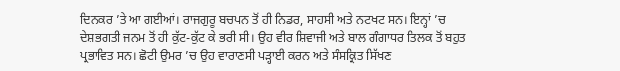ਦਿਨਕਰ ’ਤੇ ਆ ਗਈਆਂ। ਰਾਜਗੁਰੂ ਬਚਪਨ ਤੋਂ ਹੀ ਨਿਡਰ, ਸਾਹਸੀ ਅਤੇ ਨਟਖਟ ਸਨ। ਇਨ੍ਹਾਂ ’ਚ ਦੇਸ਼ਭਗਤੀ ਜਨਮ ਤੋਂ ਹੀ ਕੁੱਟ-ਕੁੱਟ ਕੇ ਭਰੀ ਸੀ। ਉਹ ਵੀਰ ਸ਼ਿਵਾਜੀ ਅਤੇ ਬਾਲ ਗੰਗਾਧਰ ਤਿਲਕ ਤੋਂ ਬਹੁਤ ਪ੍ਰਭਾਵਿਤ ਸਨ। ਛੋਟੀ ਉਮਰ ’ਚ ਉਹ ਵਾਰਾਣਸੀ ਪੜ੍ਹਾਈ ਕਰਨ ਅਤੇ ਸੰਸਕ੍ਰਿਤ ਸਿੱਖਣ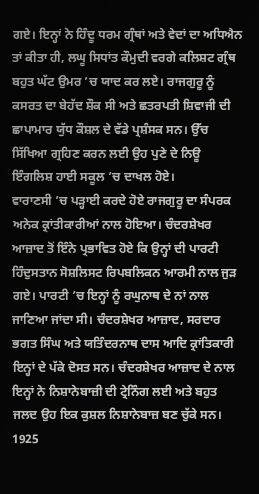ਗਏ। ਇਨ੍ਹਾਂ ਨੇ ਹਿੰਦੂ ਧਰਮ ਗ੍ਰੰਥਾਂ ਅਤੇ ਵੇਦਾਂ ਦਾ ਅਧਿਐਨ ਤਾਂ ਕੀਤਾ ਹੀ, ਲਘੂ ਸਿਧਾਂਤ ਕੌਮੁਦੀ ਵਰਗੇ ਕਲਿਸ਼ਟ ਗ੍ਰੰਥ ਬਹੁਤ ਘੱਟ ਉਮਰ ’ਚ ਯਾਦ ਕਰ ਲਏ। ਰਾਜਗੁਰੂ ਨੂੰ ਕਸਰਤ ਦਾ ਬੇਹੱਦ ਸ਼ੌਕ ਸੀ ਅਤੇ ਛਤਰਪਤੀ ਸ਼ਿਵਾਜੀ ਦੀ ਛਾਪਾਮਾਰ ਯੁੱਧ ਕੌਸ਼ਲ ਦੇ ਵੱਡੇ ਪ੍ਰਸ਼ੰਸਕ ਸਨ। ਉੱਚ ਸਿੱਖਿਆ ਗ੍ਰਹਿਣ ਕਰਨ ਲਈ ਉਹ ਪੁਣੇ ਦੇ ਨਿਊ ਇੰਗਲਿਸ਼ ਹਾਈ ਸਕੂਲ ’ਚ ਦਾਖਲ ਹੋਏ।
ਵਾਰਾਣਸੀ ’ਚ ਪੜ੍ਹਾਈ ਕਰਦੇ ਹੋਏ ਰਾਜਗੁਰੂ ਦਾ ਸੰਪਰਕ ਅਨੇਕ ਕ੍ਰਾਂਤੀਕਾਰੀਆਂ ਨਾਲ ਹੋਇਆ। ਚੰਦਰਸ਼ੇਖਰ ਆਜ਼ਾਦ ਤੋਂ ਇੰਨੇ ਪ੍ਰਭਾਵਿਤ ਹੋਏ ਕਿ ਉਨ੍ਹਾਂ ਦੀ ਪਾਰਟੀ ਹਿੰਦੁਸਤਾਨ ਸੋਸ਼ਲਿਸਟ ਰਿਪਬਲਿਕਨ ਆਰਮੀ ਨਾਲ ਜੁੜ ਗਏ। ਪਾਰਟੀ ’ਚ ਇਨ੍ਹਾਂ ਨੂੰ ਰਘੁਨਾਥ ਦੇ ਨਾਂ ਨਾਲ ਜਾਣਿਆ ਜਾਂਦਾ ਸੀ। ਚੰਦਰਸ਼ੇਖਰ ਆਜ਼ਾਦ, ਸਰਦਾਰ ਭਗਤ ਸਿੰਘ ਅਤੇ ਯਤਿੰਦਰਨਾਥ ਦਾਸ ਆਦਿ ਕ੍ਰਾਂਤਿਕਾਰੀ ਇਨ੍ਹਾਂ ਦੇ ਪੱਕੇ ਦੋਸਤ ਸਨ। ਚੰਦਰਸ਼ੇਖਰ ਆਜ਼ਾਦ ਦੇ ਨਾਲ ਇਨ੍ਹਾਂ ਨੇ ਨਿਸ਼ਾਨੇਬਾਜ਼ੀ ਦੀ ਟ੍ਰੇਨਿੰਗ ਲਈ ਅਤੇ ਬਹੁਤ ਜਲਦ ਉਹ ਇਕ ਕੁਸ਼ਲ ਨਿਸ਼ਾਨੇਬਾਜ਼ ਬਣ ਚੁੱਕੇ ਸਨ। 1925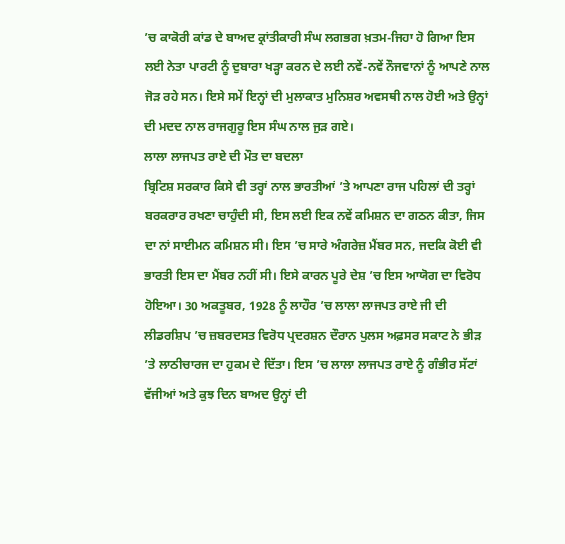’ਚ ਕਾਕੋਰੀ ਕਾਂਡ ਦੇ ਬਾਅਦ ਕ੍ਰਾਂਤੀਕਾਰੀ ਸੰਘ ਲਗਭਗ ਖ਼ਤਮ-ਜਿਹਾ ਹੋ ਗਿਆ ਇਸ ਲਈ ਨੇਤਾ ਪਾਰਟੀ ਨੂੰ ਦੁਬਾਰਾ ਖੜ੍ਹਾ ਕਰਨ ਦੇ ਲਈ ਨਵੇਂ-ਨਵੇਂ ਨੌਜਵਾਨਾਂ ਨੂੰ ਆਪਣੇ ਨਾਲ ਜੋੜ ਰਹੇ ਸਨ। ਇਸੇ ਸਮੇਂ ਇਨ੍ਹਾਂ ਦੀ ਮੁਲਾਕਾਤ ਮੁਨਿਸ਼ਰ ਅਵਸਥੀ ਨਾਲ ਹੋਈ ਅਤੇ ਉਨ੍ਹਾਂ ਦੀ ਮਦਦ ਨਾਲ ਰਾਜਗੁਰੂ ਇਸ ਸੰਘ ਨਾਲ ਜੁੜ ਗਏ।
ਲਾਲਾ ਲਾਜਪਤ ਰਾਏ ਦੀ ਮੌਤ ਦਾ ਬਦਲਾ
ਬ੍ਰਿਟਿਸ਼ ਸਰਕਾਰ ਕਿਸੇ ਵੀ ਤਰ੍ਹਾਂ ਨਾਲ ਭਾਰਤੀਆਂ ’ਤੇ ਆਪਣਾ ਰਾਜ ਪਹਿਲਾਂ ਦੀ ਤਰ੍ਹਾਂ ਬਰਕਰਾਰ ਰਖਣਾ ਚਾਹੁੰਦੀ ਸੀ, ਇਸ ਲਈ ਇਕ ਨਵੇਂ ਕਮਿਸ਼ਨ ਦਾ ਗਠਨ ਕੀਤਾ, ਜਿਸ ਦਾ ਨਾਂ ਸਾਈਮਨ ਕਮਿਸ਼ਨ ਸੀ। ਇਸ ’ਚ ਸਾਰੇ ਅੰਗਰੇਜ਼ ਮੈਂਬਰ ਸਨ, ਜਦਕਿ ਕੋਈ ਵੀ ਭਾਰਤੀ ਇਸ ਦਾ ਮੈਂਬਰ ਨਹੀਂ ਸੀ। ਇਸੇ ਕਾਰਨ ਪੂਰੇ ਦੇਸ਼ ’ਚ ਇਸ ਆਯੋਗ ਦਾ ਵਿਰੋਧ ਹੋਇਆ। 30 ਅਕਤੂਬਰ, 1928 ਨੂੰ ਲਾਹੌਰ ’ਚ ਲਾਲਾ ਲਾਜਪਤ ਰਾਏ ਜੀ ਦੀ ਲੀਡਰਸ਼ਿਪ ’ਚ ਜ਼ਬਰਦਸਤ ਵਿਰੋਧ ਪ੍ਰਦਰਸ਼ਨ ਦੌਰਾਨ ਪੁਲਸ ਅਫ਼ਸਰ ਸਕਾਟ ਨੇ ਭੀੜ ’ਤੇ ਲਾਠੀਚਾਰਜ ਦਾ ਹੁਕਮ ਦੇ ਦਿੱਤਾ। ਇਸ ’ਚ ਲਾਲਾ ਲਾਜਪਤ ਰਾਏ ਨੂੰ ਗੰਭੀਰ ਸੱਟਾਂ ਵੱਜੀਆਂ ਅਤੇ ਕੁਝ ਦਿਨ ਬਾਅਦ ਉਨ੍ਹਾਂ ਦੀ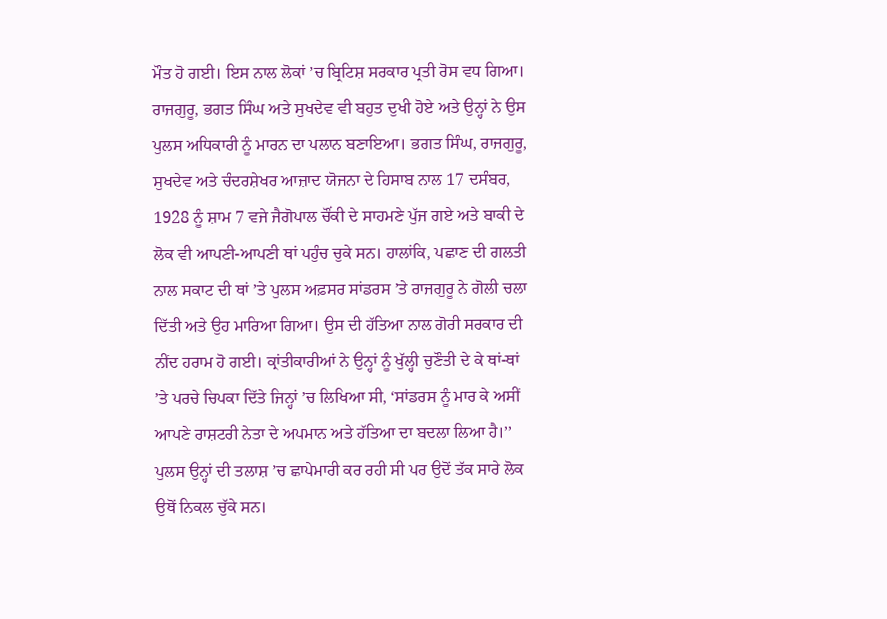ਮੌਤ ਹੋ ਗਈ। ਇਸ ਨਾਲ ਲੋਕਾਂ ’ਚ ਬ੍ਰਿਟਿਸ਼ ਸਰਕਾਰ ਪ੍ਰਤੀ ਰੋਸ ਵਧ ਗਿਆ।
ਰਾਜਗੁਰੂ, ਭਗਤ ਸਿੰਘ ਅਤੇ ਸੁਖਦੇਵ ਵੀ ਬਹੁਤ ਦੁਖੀ ਹੋਏ ਅਤੇ ਉਨ੍ਹਾਂ ਨੇ ਉਸ ਪੁਲਸ ਅਧਿਕਾਰੀ ਨੂੰ ਮਾਰਨ ਦਾ ਪਲਾਨ ਬਣਾਇਆ। ਭਗਤ ਸਿੰਘ, ਰਾਜਗੁਰੂ, ਸੁਖਦੇਵ ਅਤੇ ਚੰਦਰਸ਼ੇਖਰ ਆਜ਼ਾਦ ਯੋਜਨਾ ਦੇ ਹਿਸਾਬ ਨਾਲ 17 ਦਸੰਬਰ, 1928 ਨੂੰ ਸ਼ਾਮ 7 ਵਜੇ ਜੈਗੋਪਾਲ ਚੌਂਕੀ ਦੇ ਸਾਹਮਣੇ ਪੁੱਜ ਗਏ ਅਤੇ ਬਾਕੀ ਦੇ ਲੋਕ ਵੀ ਆਪਣੀ-ਆਪਣੀ ਥਾਂ ਪਹੁੰਚ ਚੁਕੇ ਸਨ। ਹਾਲਾਂਕਿ, ਪਛਾਣ ਦੀ ਗਲਤੀ ਨਾਲ ਸਕਾਟ ਦੀ ਥਾਂ ’ਤੇ ਪੁਲਸ ਅਫ਼ਸਰ ਸਾਂਡਰਸ ’ਤੇ ਰਾਜਗੁਰੂ ਨੇ ਗੋਲੀ ਚਲਾ ਦਿੱਤੀ ਅਤੇ ਉਹ ਮਾਰਿਆ ਗਿਆ। ਉਸ ਦੀ ਹੱਤਿਆ ਨਾਲ ਗੋਰੀ ਸਰਕਾਰ ਦੀ ਨੀਂਦ ਹਰਾਮ ਹੋ ਗਈ। ਕ੍ਰਾਂਤੀਕਾਰੀਆਂ ਨੇ ਉਨ੍ਹਾਂ ਨੂੰ ਖੁੱਲ੍ਹੀ ਚੁਣੌਤੀ ਦੇ ਕੇ ਥਾਂ-ਥਾਂ ’ਤੇ ਪਰਚੇ ਚਿਪਕਾ ਦਿੱਤੇ ਜਿਨ੍ਹਾਂ ’ਚ ਲਿਖਿਆ ਸੀ, ‘ਸਾਂਡਰਸ ਨੂੰ ਮਾਰ ਕੇ ਅਸੀਂ ਆਪਣੇ ਰਾਸ਼ਟਰੀ ਨੇਤਾ ਦੇ ਅਪਮਾਨ ਅਤੇ ਹੱਤਿਆ ਦਾ ਬਦਲਾ ਲਿਆ ਹੈ।’’
ਪੁਲਸ ਉਨ੍ਹਾਂ ਦੀ ਤਲਾਸ਼ ’ਚ ਛਾਪੇਮਾਰੀ ਕਰ ਰਹੀ ਸੀ ਪਰ ਉਦੋਂ ਤੱਕ ਸਾਰੇ ਲੋਕ ਉਥੋਂ ਨਿਕਲ ਚੁੱਕੇ ਸਨ।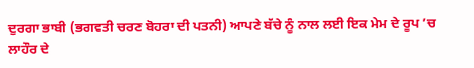ਦੁਰਗਾ ਭਾਬੀ (ਭਗਵਤੀ ਚਰਣ ਬੋਹਰਾ ਦੀ ਪਤਨੀ) ਆਪਣੇ ਬੱਚੇ ਨੂੰ ਨਾਲ ਲਈ ਇਕ ਮੇਮ ਦੇ ਰੂਪ ’ਚ ਲਾਹੌਰ ਦੇ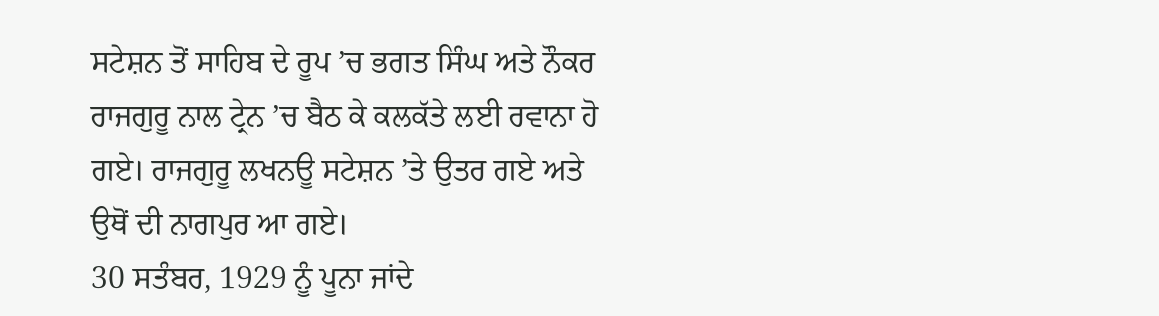ਸਟੇਸ਼ਨ ਤੋਂ ਸਾਹਿਬ ਦੇ ਰੂਪ ’ਚ ਭਗਤ ਸਿੰਘ ਅਤੇ ਨੌਕਰ ਰਾਜਗੁਰੂ ਨਾਲ ਟ੍ਰੇਨ ’ਚ ਬੈਠ ਕੇ ਕਲਕੱਤੇ ਲਈ ਰਵਾਨਾ ਹੋ ਗਏ। ਰਾਜਗੁਰੂ ਲਖਨਊ ਸਟੇਸ਼ਨ ’ਤੇ ਉਤਰ ਗਏ ਅਤੇ ਉਥੋਂ ਦੀ ਨਾਗਪੁਰ ਆ ਗਏ।
30 ਸਤੰਬਰ, 1929 ਨੂੰ ਪੂਨਾ ਜਾਂਦੇ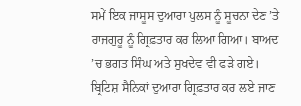ਸਮੇਂ ਇਕ ਜਾਸੂਸ ਦੁਆਰਾ ਪੁਲਸ ਨੂੰ ਸੂਚਨਾ ਦੇਣ ’ਤੇ ਰਾਜਗੁਰੂ ਨੂੰ ਗ੍ਰਿਫ਼ਤਾਰ ਕਰ ਲਿਆ ਗਿਆ। ਬਾਅਦ ’ਚ ਭਗਤ ਸਿੰਘ ਅਤੇ ਸੁਖਦੇਵ ਵੀ ਫੜੇ ਗਏ। ਬ੍ਰਿਟਿਸ਼ ਸੈਨਿਕਾਂ ਦੁਆਰਾ ਗ੍ਰਿਫ਼ਤਾਰ ਕਰ ਲਏ ਜਾਣ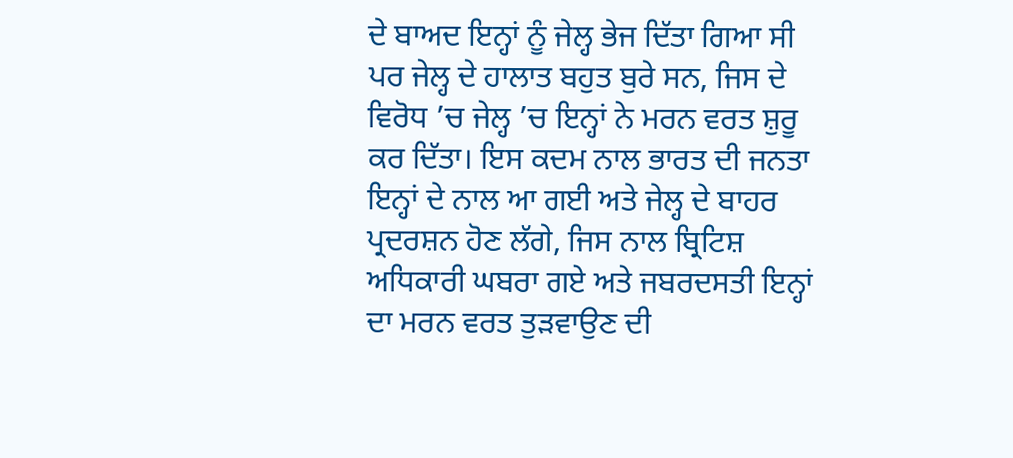ਦੇ ਬਾਅਦ ਇਨ੍ਹਾਂ ਨੂੰ ਜੇਲ੍ਹ ਭੇਜ ਦਿੱਤਾ ਗਿਆ ਸੀ ਪਰ ਜੇਲ੍ਹ ਦੇ ਹਾਲਾਤ ਬਹੁਤ ਬੁਰੇ ਸਨ, ਜਿਸ ਦੇ ਵਿਰੋਧ ’ਚ ਜੇਲ੍ਹ ’ਚ ਇਨ੍ਹਾਂ ਨੇ ਮਰਨ ਵਰਤ ਸ਼ੁਰੂ ਕਰ ਦਿੱਤਾ। ਇਸ ਕਦਮ ਨਾਲ ਭਾਰਤ ਦੀ ਜਨਤਾ ਇਨ੍ਹਾਂ ਦੇ ਨਾਲ ਆ ਗਈ ਅਤੇ ਜੇਲ੍ਹ ਦੇ ਬਾਹਰ ਪ੍ਰਦਰਸ਼ਨ ਹੋਣ ਲੱਗੇ, ਜਿਸ ਨਾਲ ਬ੍ਰਿਟਿਸ਼ ਅਧਿਕਾਰੀ ਘਬਰਾ ਗਏ ਅਤੇ ਜਬਰਦਸਤੀ ਇਨ੍ਹਾਂ ਦਾ ਮਰਨ ਵਰਤ ਤੁੜਵਾਉਣ ਦੀ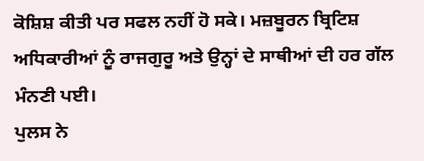ਕੋਸ਼ਿਸ਼ ਕੀਤੀ ਪਰ ਸਫਲ ਨਹੀਂ ਹੋ ਸਕੇ। ਮਜ਼ਬੂਰਨ ਬ੍ਰਿਟਿਸ਼ ਅਧਿਕਾਰੀਆਂ ਨੂੰ ਰਾਜਗੁਰੂ ਅਤੇ ਉਨ੍ਹਾਂ ਦੇ ਸਾਥੀਆਂ ਦੀ ਹਰ ਗੱਲ ਮੰਨਣੀ ਪਈ।
ਪੁਲਸ ਨੇ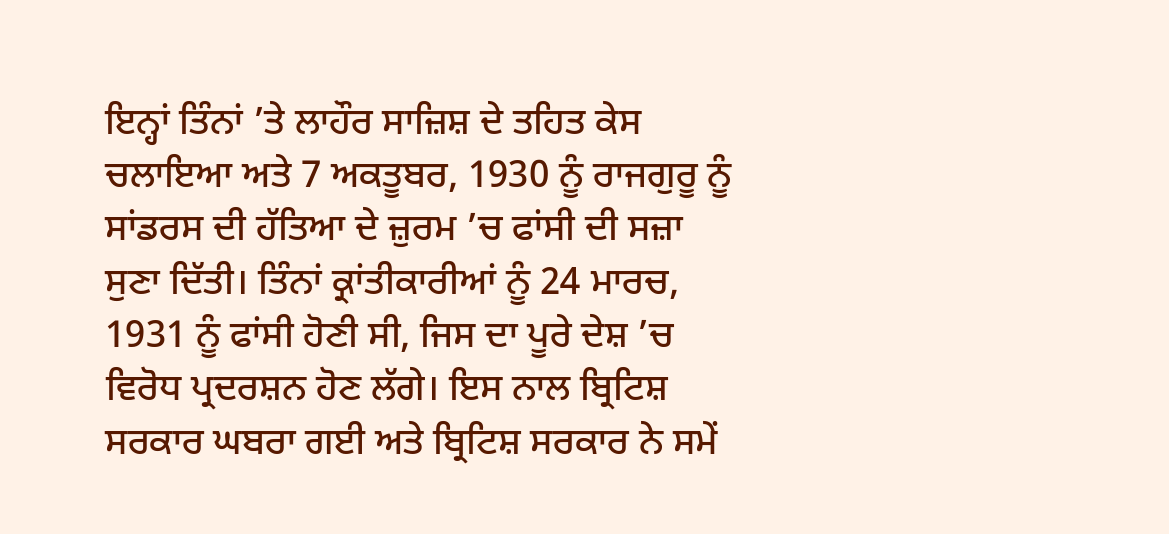ਇਨ੍ਹਾਂ ਤਿੰਨਾਂ ’ਤੇ ਲਾਹੌਰ ਸਾਜ਼ਿਸ਼ ਦੇ ਤਹਿਤ ਕੇਸ ਚਲਾਇਆ ਅਤੇ 7 ਅਕਤੂਬਰ, 1930 ਨੂੰ ਰਾਜਗੁਰੂ ਨੂੰ ਸਾਂਡਰਸ ਦੀ ਹੱਤਿਆ ਦੇ ਜ਼ੁਰਮ ’ਚ ਫਾਂਸੀ ਦੀ ਸਜ਼ਾ ਸੁਣਾ ਦਿੱਤੀ। ਤਿੰਨਾਂ ਕ੍ਰਾਂਤੀਕਾਰੀਆਂ ਨੂੰ 24 ਮਾਰਚ, 1931 ਨੂੰ ਫਾਂਸੀ ਹੋਣੀ ਸੀ, ਜਿਸ ਦਾ ਪੂਰੇ ਦੇਸ਼ ’ਚ ਵਿਰੋਧ ਪ੍ਰਦਰਸ਼ਨ ਹੋਣ ਲੱਗੇ। ਇਸ ਨਾਲ ਬ੍ਰਿਟਿਸ਼ ਸਰਕਾਰ ਘਬਰਾ ਗਈ ਅਤੇ ਬ੍ਰਿਟਿਸ਼ ਸਰਕਾਰ ਨੇ ਸਮੇਂ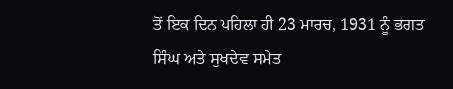ਤੋਂ ਇਕ ਦਿਨ ਪਹਿਲਾ ਹੀ 23 ਮਾਰਚ, 1931 ਨੂੰ ਭਗਤ ਸਿੰਘ ਅਤੇ ਸੁਖਦੇਵ ਸਮੇਤ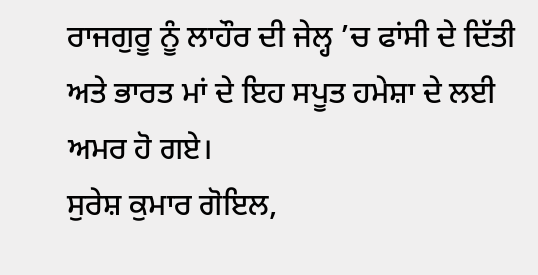ਰਾਜਗੁਰੂ ਨੂੰ ਲਾਹੌਰ ਦੀ ਜੇਲ੍ਹ ’ਚ ਫਾਂਸੀ ਦੇ ਦਿੱਤੀ ਅਤੇ ਭਾਰਤ ਮਾਂ ਦੇ ਇਹ ਸਪੂਤ ਹਮੇਸ਼ਾ ਦੇ ਲਈ ਅਮਰ ਹੋ ਗਏ।
ਸੁਰੇਸ਼ ਕੁਮਾਰ ਗੋਇਲ,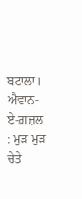ਬਟਾਲਾ।
ਐਵਾਨ-ਏ-ਗ਼ਜ਼ਲ : ਮੁੜ ਮੁੜ ਚੇਤੇ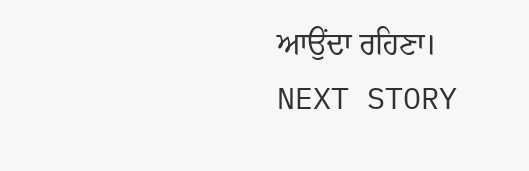ਆਉਂਦਾ ਰਹਿਣਾ।
NEXT STORY